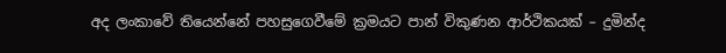අද ලංකාවේ තියෙන්නේ පහසුගෙවීමේ ක්‍රමයට පාන් විකුණන ආර්ථිකයක් – දුමින්ද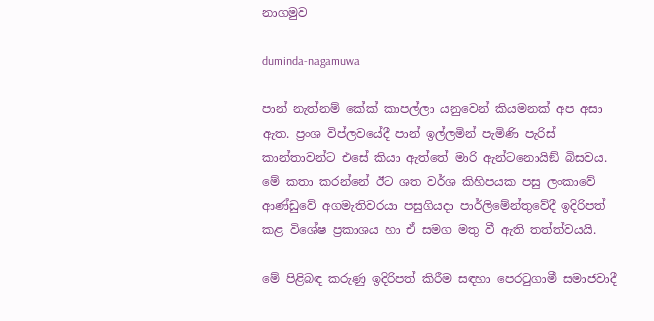නාගමුව

duminda-nagamuwa

පාන් නැත්නම් කේක් කාපල්ලා යනුවෙන් කියමනක් අප අසා ඇත. ප්‍රංශ විප්ලවයේදී පාන් ඉල්ලමින් පැමිණි පැරිස් කාන්තාවන්ට එසේ කියා ඇත්තේ මාරි ඇන්ටනොයිඞ් බිසවය. මේ කතා කරන්නේ ඊට ශත වර්ශ කිහිපයක පසු ලංකාවේ ආණ්ඩුවේ අගමැතිවරයා පසුගියදා පාර්ලිමේන්තුවේදී ඉදිරිපත් කළ විශේෂ ප්‍රකාශය හා ඒ සමග මතු වී ඇති තත්ත්වයයි.

මේ පිළිබඳ කරුණු ඉදිරිපත් කිරීම සඳහා පෙරටුගාමී සමාජවාදී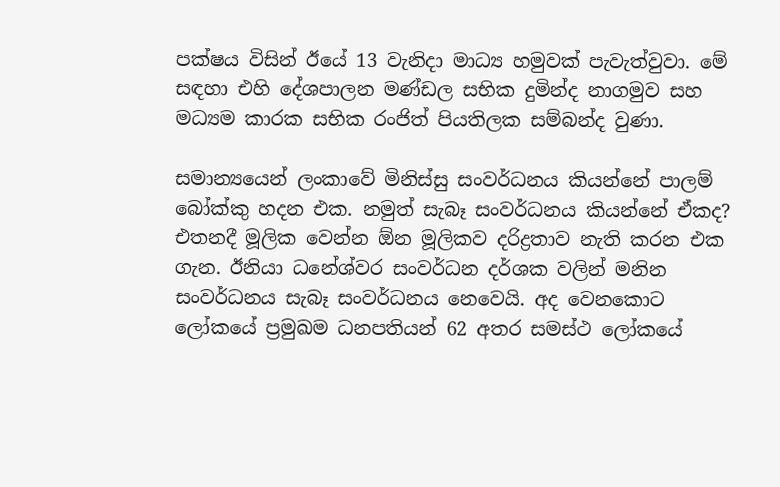පක්ෂය විසින් ඊයේ 13 වැනිදා මාධ්‍ය හමුවක් පැවැත්වුවා. මේ සඳහා එහි දේශපාලන මණ්ඩල සභික දුමින්ද නාගමුව සහ මධ්‍යම කාරක සභික රංජිත් පියතිලක සම්බන්ද වුණා.

සමාන්‍යයෙන් ලංකාවේ මිනිස්සු සංවර්ධනය කියන්නේ පාලම් බෝක්කු හදන එක. නමුත් සැබෑ සංවර්ධනය කියන්නේ ඒකද? එතනදී මූලික වෙන්න ඕන මූලිකව දරිද්‍රතාව නැති කරන එක ගැන. ඊනියා ධනේශ්වර සංවර්ධන දර්ශක වලින් මනින සංවර්ධනය සැබෑ සංවර්ධනය නෙවෙයි. අද වෙනකොට ලෝකයේ ප්‍රමුඛම ධනපතියන් 62 අතර සමස්ථ ලෝකයේ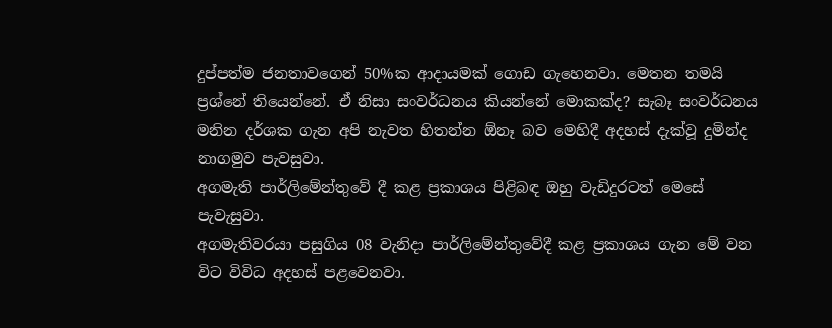දුප්පත්ම ජනතාවගෙන් 50%ක ආදායමක් ගොඩ ගැහෙනවා. මෙතන තමයි ප්‍රශ්නේ තියෙන්නේ. ඒ නිසා සංවර්ධනය කියන්නේ මොකක්ද? සැබෑ සංවර්ධනය මනින දර්ශක ගැන අපි නැවත හිතන්න ඕනෑ බව මෙහිදී අදහස් දැක්වූ දුමින්ද නාගමුව පැවසුවා.
අගමැති පාර්ලිමේන්තුවේ දී කළ ප්‍රකාශය පිළිබඳ ඔහු වැඩිදුරටත් මෙසේ පැවැසුවා.
අගමැතිවරයා පසුගිය 08 වැනිදා පාර්ලිමේන්තුවේදී කළ ප්‍රකාශය ගැන මේ වන විට විවිධ අදහස් පළවෙනවා.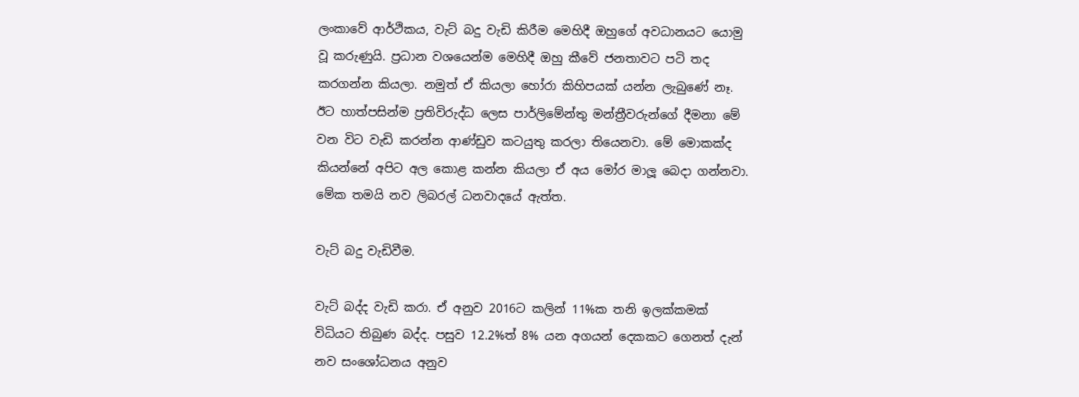ලංකාවේ ආර්ථිකය, වැට් බදු වැඩි කිරීම මෙහිදී ඔහුගේ අවධානයට යොමු වූ කරුණුයි. ප්‍රධාන වශයෙන්ම මෙහිදී ඔහු කීවේ ජනතාවට පටි තද කරගන්න කියලා. නමුත් ඒ කියලා හෝරා කිහිපයක් යන්න ලැබුණේ නෑ. ඊට හාත්පසින්ම ප්‍රතිවිරුද්ධ ලෙස පාර්ලිමේන්තු මන්ත්‍රීවරුන්ගේ දීමනා මේ වන විට වැඩි කරන්න ආණ්ඩුව කටයුතු කරලා තියෙනවා. මේ මොකක්ද කියන්නේ අපිට අල කොළ කන්න කියලා ඒ අය මෝර මාලූ බෙදා ගන්නවා. මේක තමයි නව ලිබරල් ධනවාදයේ ඇත්ත.

වැට් බදු වැඩිවීම.

වැට් බද්ද වැඩි කරා. ඒ අනුව 2016ට කලින් 11%ක තනි ඉලක්කමක් විධියට තිබුණ බද්ද. පසුව 12.2%ත් 8% යන අගයන් දෙකකට ගෙනත් දැන් නව සංශෝධනය අනුව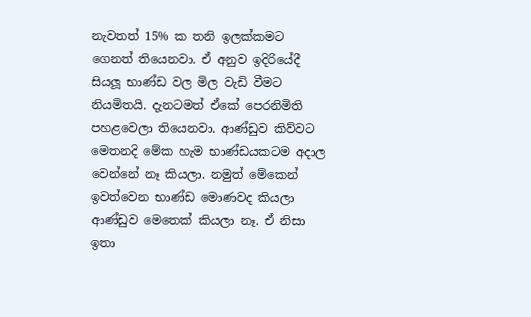නැවතත් 15% ක තනි ඉලක්කමට ගෙනත් තියෙනවා. ඒ අනුව ඉදිරියේදී සියලූ භාණ්ඩ වල මිල වැඩි වීමට නියමිතයි. දැනටමත් ඒකේ පෙරනිමිති පහළවෙලා තියෙනවා. ආණ්ඩුව කිව්වට මෙතනදි මේක හැම භාණ්ඩයකටම අදාල වෙන්නේ නෑ කියලා. නමුත් මේකෙන් ඉවත්වෙන භාණ්ඩ මොණවද කියලා ආණ්ඩුව මෙතෙක් කියලා නෑ. ඒ නිසා ඉතා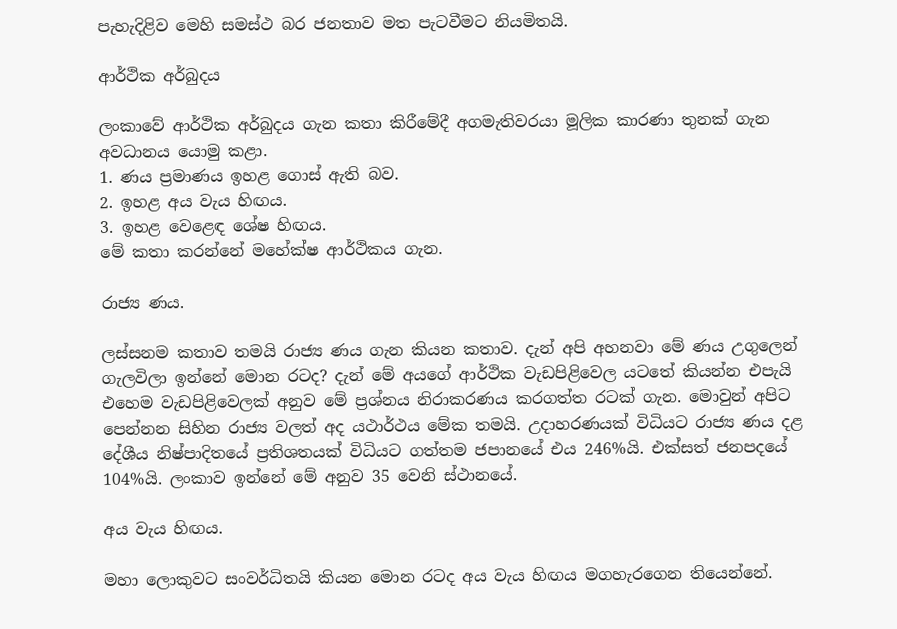පැහැදිළිව මෙහි සමස්ථ බර ජනතාව මත පැටවීමට නියමිතයි.

ආර්ථික අර්බුදය

ලංකාවේ ආර්ථික අර්බුදය ගැන කතා කිරීමේදී අගමැතිවරයා මූලික කාරණා තුනක් ගැන අවධානය යොමු කළා.
1. ණය ප්‍රමාණය ඉහළ ගොස් ඇති බව.
2. ඉහළ අය වැය හිඟය.
3. ඉහළ වෙළෙඳ ශේෂ හිඟය.
මේ කතා කරන්නේ මහේක්ෂ ආර්ථිකය ගැන.

රාජ්‍ය ණය.

ලස්සනම කතාව තමයි රාජ්‍ය ණය ගැන කියන කතාව. දැන් අපි අහනවා මේ ණය උගුලෙන් ගැලවිලා ඉන්නේ මොන රටද? දැන් මේ අයගේ ආර්ථික වැඩපිළිවෙල යටතේ කියන්න එපැයි එහෙම වැඩපිළිවෙලක් අනුව මේ ප්‍රශ්නය නිරාකරණය කරගත්ත රටක් ගැන. මොවුන් අපිට පෙන්නන සිහින රාජ්‍ය වලත් අද යථාර්ථය මේක තමයි. උදාහරණයක් විධියට රාජ්‍ය ණය දළ දේශීය නිෂ්පාදිතයේ ප්‍රතිශතයක් විධියට ගත්තම ජපානයේ එය 246%යි. එක්සත් ජනපදයේ 104%යි. ලංකාව ඉන්නේ මේ අනුව 35 වෙනි ස්ථානයේ.

අය වැය හිඟය.

මහා ලොකුවට සංවර්ධිතයි කියන මොන රටද අය වැය හිඟය මගහැරගෙන තියෙන්නේ.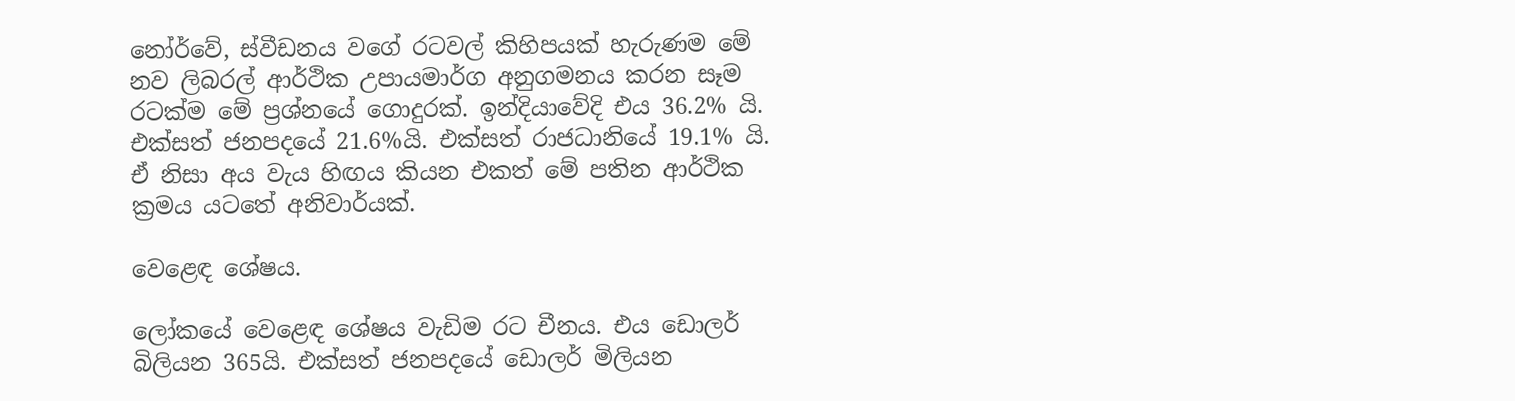නෝර්වේ, ස්වීඩනය වගේ රටවල් කිහිපයක් හැරුණම මේ නව ලිබරල් ආර්ථික උපායමාර්ග අනුගමනය කරන සෑම රටක්ම මේ ප්‍රශ්නයේ ගොදුරක්. ඉන්දියාවේදි එය 36.2% යි. එක්සත් ජනපදයේ 21.6%යි. එක්සත් රාජධානියේ 19.1% යි. ඒ නිසා අය වැය හිඟය කියන එකත් මේ පතින ආර්ථික ක්‍රමය යටතේ අනිවාර්යක්.

වෙළෙඳ ශේෂය.

ලෝකයේ වෙළෙඳ ශේෂය වැඩිම රට චීනය. එය ඩොලර් බිලියන 365යි. එක්සත් ජනපදයේ ඩොලර් මිලියන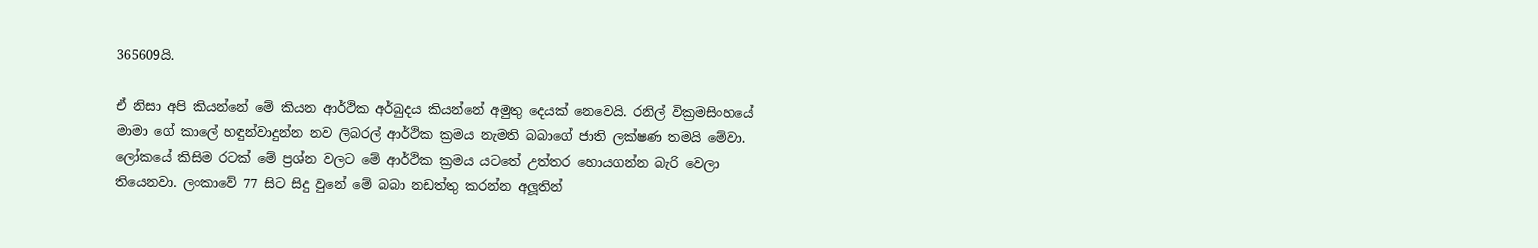365609යි.

ඒ නිසා අපි කියන්නේ මේ කියන ආර්ථික අර්බුදය කියන්නේ අමුතු දෙයක් නෙවෙයි. රනිල් වික්‍රමසිංහයේ මාමා ගේ කාලේ හඳුන්වාදුන්න නව ලිබරල් ආර්ථික ක්‍රමය නැමති බබාගේ ජාති ලක්ෂණ තමයි මේවා. ලෝකයේ කිසිම රටක් මේ ප්‍රශ්න වලට මේ ආර්ථික ක්‍රමය යටතේ උත්තර හොයගන්න බැරි වෙලා තියෙනවා. ලංකාවේ 77 සිට සිදු වුනේ මේ බබා නඩත්තු කරන්න අලූතින්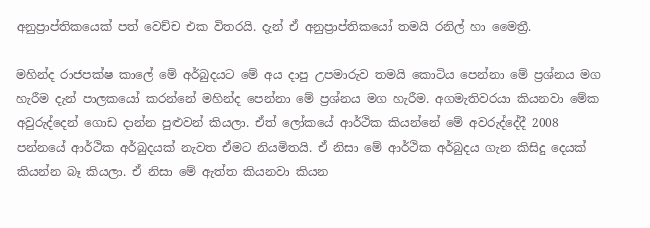අනුප්‍රාප්තිකයෙක් පත් වෙච්ච එක විතරයි. දැන් ඒ අනුප්‍රාප්තිකයෝ තමයි රනිල් හා මෛත්‍රී.

මහින්ද රාජපක්ෂ කාලේ මේ අර්බුදයට මේ අය දාපු උපමාරුව තමයි කොටිය පෙන්නා මේ ප්‍රශ්නය මග හැරීම දැන් පාලකයෝ කරන්නේ මහින්ද පෙන්නා මේ ප්‍රශ්නය මග හැරීම. අගමැතිවරයා කියනවා මේක අවුරුද්දෙන් ගොඩ දාන්න පුළුවන් කියලා. ඒත් ලෝකයේ ආර්ථික කියන්නේ මේ අවරුද්දේදී 2008 පන්නයේ ආර්ථික අර්බුදයක් නැවත ඒමට නියමිතයි. ඒ නිසා මේ ආර්ථික අර්බුදය ගැන කිසිදු දෙයක් කියන්න බෑ කියලා. ඒ නිසා මේ ඇත්ත කියනවා කියන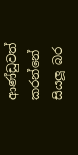ආණ්ඩුවත් කරන්නේ සියලූ බර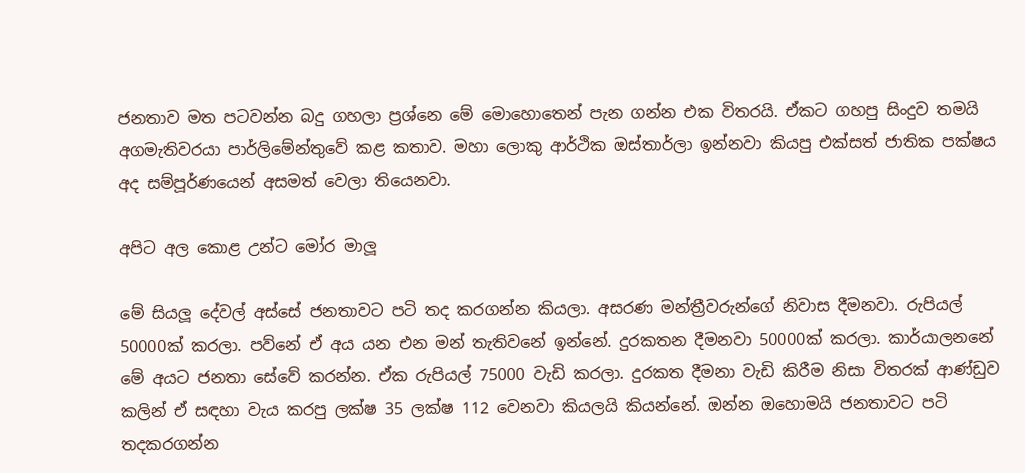ජනතාව මත පටවන්න බදු ගහලා ප්‍රශ්නෙ මේ මොහොතෙන් පැන ගන්න එක විතරයි. ඒකට ගහපු සිංදුව තමයි අගමැතිවරයා පාර්ලිමේන්තුවේ කළ කතාව. මහා ලොකු ආර්ථික ඔස්තාර්ලා ඉන්නවා කියපු එක්සත් ජාතික පක්ෂය අද සම්පූර්ණයෙන් අසමත් වෙලා තියෙනවා.

අපිට අල කොළ උන්ට මෝර මාලූ

මේ සියලූ දේවල් අස්සේ ජනතාවට පටි තද කරගන්න කියලා. අසරණ මන්ත්‍රීවරුන්ගේ නිවාස දීමනවා. රුපියල් 50000ක් කරලා. පව්නේ ඒ අය යන එන මන් තැතිවනේ ඉන්නේ. දුරකතන දීමනවා 50000ක් කරලා. කාර්යාලනනේ මේ අයට ජනතා සේවේ කරන්න. ඒක රුපියල් 75000 වැඩි කරලා. දුරකත දීමනා වැඩි කිරීම නිසා විතරක් ආණ්ඩුව කලින් ඒ සඳහා වැය කරපු ලක්ෂ 35 ලක්ෂ 112 වෙනවා කියලයි කියන්නේ. ඔන්න ඔහොමයි ජනතාවට පටි තදකරගන්න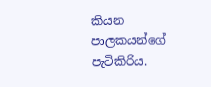කියන පාලකයන්ගේ පැටිකිරිය.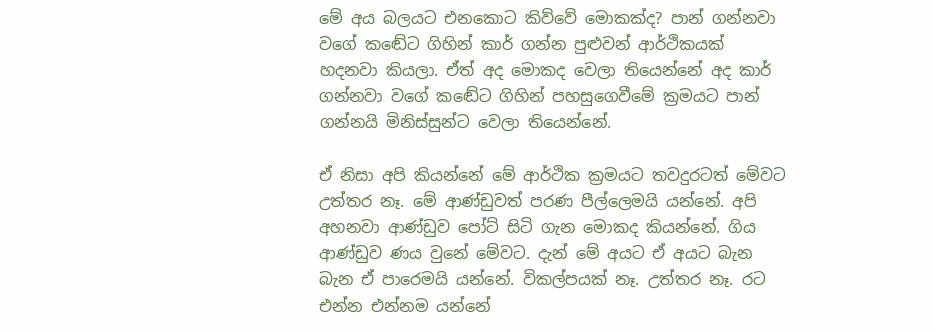මේ අය බලයට එනකොට කිව්වේ මොකක්ද? පාන් ගන්නවා වගේ කඬේට ගිහින් කාර් ගන්න පුළුවන් ආර්ථිකයක් හදනවා කියලා. ඒත් අද මොකද වෙලා තියෙන්නේ අද කාර් ගන්නවා වගේ කඬේට ගිහින් පහසුගෙවීමේ ක්‍රමයට පාන් ගන්නයි මිනිස්සුන්ට වෙලා තියෙන්නේ.

ඒ නිසා අපි කියන්නේ මේ ආර්ථික ක්‍රමයට තවදුරටත් මේවට උත්තර නෑ. මේ ආණ්ඩුවත් පරණ පීල්ලෙමයි යන්නේ. අපි අහනවා ආණ්ඩුව පෝට් සිටි ගැන මොකද කියන්නේ. ගිය ආණ්ඩුව ණය වුනේ මේවට. දැන් මේ අයට ඒ අයට බැන බැන ඒ පාරෙමයි යන්නේ. විකල්පයක් නෑ. උත්තර නෑ. රට එන්න එන්නම යන්නේ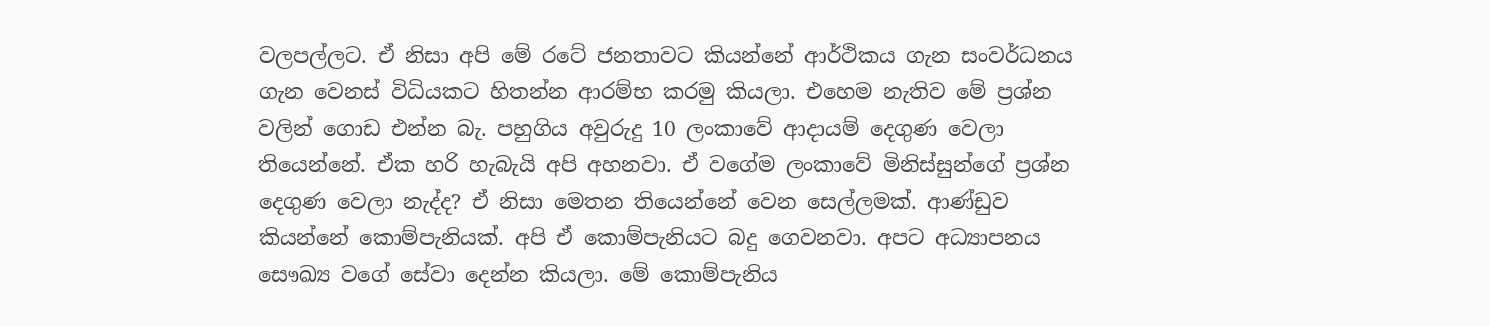වලපල්ලට. ඒ නිසා අපි මේ රටේ ජනතාවට කියන්නේ ආර්ථිකය ගැන සංවර්ධනය ගැන වෙනස් විධියකට හිතන්න ආරම්භ කරමු කියලා. එහෙම නැතිව මේ ප්‍රශ්න වලින් ගොඩ එන්න බැ. පහුගිය අවුරුදු 10 ලංකාවේ ආදායම් දෙගුණ වෙලා තියෙන්නේ. ඒක හරි හැබැයි අපි අහනවා. ඒ වගේම ලංකාවේ මිනිස්සුන්ගේ ප්‍රශ්න දෙගුණ වෙලා නැද්ද? ඒ නිසා මෙතන තියෙන්නේ වෙන සෙල්ලමක්. ආණ්ඩුව කියන්නේ කොම්පැනියක්. අපි ඒ කොම්පැනියට බදු ගෙවනවා. අපට අධ්‍යාපනය සෞඛ්‍ය වගේ සේවා දෙන්න කියලා. මේ කොම්පැනිය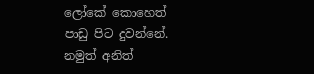ලෝකේ කොහෙත් පාඩු පිට දුවන්නේ. නමුත් අනිත්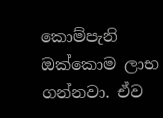කොම්පැනි ඔක්කොම ලාභ ගන්නවා. ඒව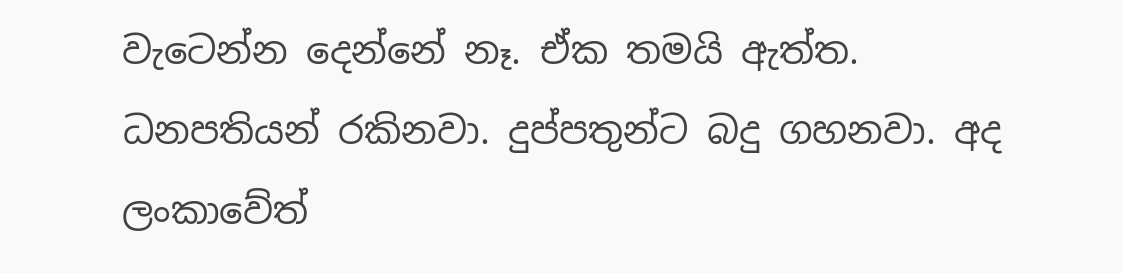වැටෙන්න දෙන්නේ නෑ. ඒක තමයි ඇත්ත. ධනපතියන් රකිනවා. දුප්පතුන්ට බදු ගහනවා. අද ලංකාවේත්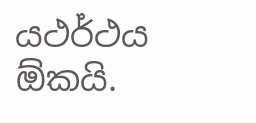යථර්ථය ඕකයි.